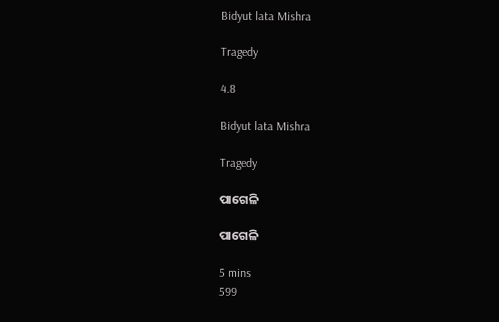Bidyut lata Mishra

Tragedy

4.8

Bidyut lata Mishra

Tragedy

ପାଗେଳି

ପାଗେଳି

5 mins
599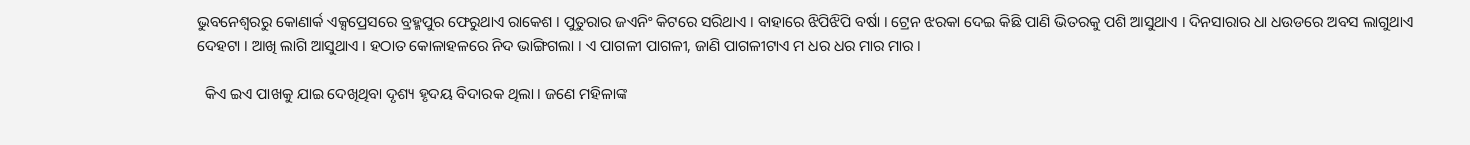ଭୁବନେଶ୍ୱରରୁ କୋଣାର୍କ ଏକ୍ସପ୍ରେସରେ ବ୍ରହ୍ମପୁର ଫେରୁଥାଏ ରାକେଶ । ପୁତୁରାର ଜଏନିଂ କିଟରେ ସରିଥାଏ । ବାହାରେ ଝିପିଝିପି ବର୍ଷା । ଟ୍ରେନ ଝରକା ଦେଇ କିଛି ପାଣି ଭିତରକୁ ପଶି ଆସୁଥାଏ । ଦିନସାରାର ଧା ଧଉଡରେ ଅବସ ଲାଗୁଥାଏ ଦେହଟା । ଆଖି ଲାଗି ଆସୁଥାଏ । ହଠାତ କୋଳାହଳରେ ନିଦ ଭାଙ୍ଗିଗଲା । ଏ ପାଗଳୀ ପାଗଳୀ, ଜାଣି ପାଗଳୀଟାଏ ମ ଧର ଧର ମାର ମାର ।

  କିଏ ଇଏ ପାଖକୁ ଯାଇ ଦେଖିଥିବା ଦୃଶ୍ୟ ହୃଦୟ ବିଦାରକ ଥିଲା । ଜଣେ ମହିଳାଙ୍କ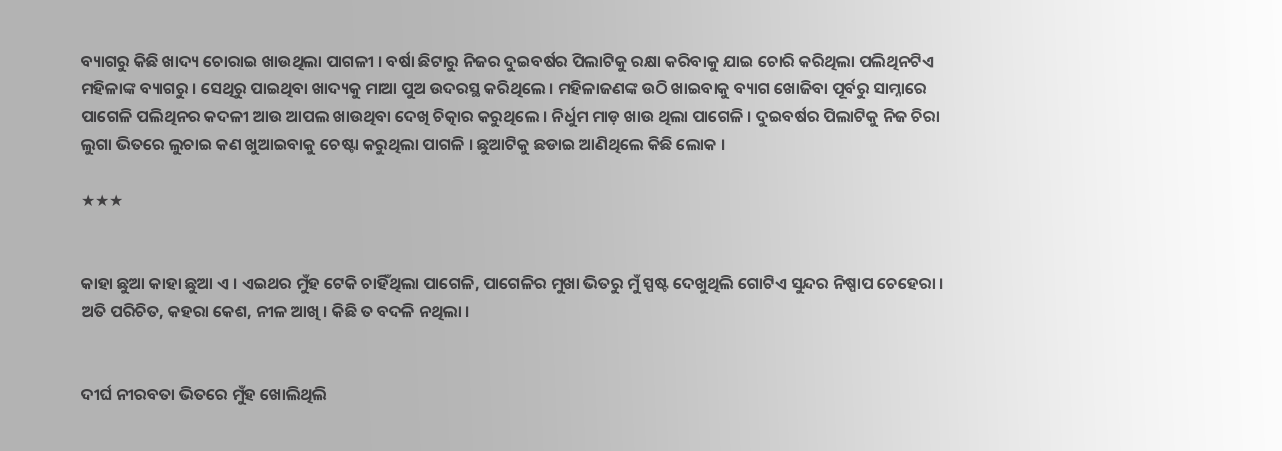ବ୍ୟାଗରୁ କିଛି ଖାଦ୍ୟ ଚୋରାଇ ଖାଉଥିଲା ପାଗଳୀ । ବର୍ଷା ଛିଟାରୁ ନିଜର ଦୁଇବର୍ଷର ପିଲାଟିକୁ ରକ୍ଷା କରିବାକୁ ଯାଇ ଚୋରି କରିଥିଲା ପଲିଥିନଟିଏ ମହିଳାଙ୍କ ବ୍ୟାଗରୁ । ସେଥିରୁ ପାଇଥିବା ଖାଦ୍ୟକୁ ମାଆ ପୁଅ ଉଦରସ୍ଥ କରିଥିଲେ । ମହିଳାଜଣଙ୍କ ଉଠି ଖାଇବାକୁ ବ୍ୟାଗ ଖୋଜିବା ପୂର୍ବରୁ ସାମ୍ନାରେ ପାଗେଳି ପଲିଥିନର କଦଳୀ ଆଉ ଆପଲ ଖାଉଥିବା ଦେଖି ଚିତ୍କାର କରୁଥିଲେ । ନିର୍ଧୁମ ମାଡ଼ ଖାଉ ଥିଲା ପାଗେଳି । ଦୁଇବର୍ଷର ପିଲାଟିକୁ ନିଜ ଚିରା ଲୁଗା ଭିତରେ ଲୁଚାଇ କଣ ଖୁଆଇବାକୁ ଚେଷ୍ଟା କରୁଥିଲା ପାଗଳି । ଛୁଆଟିକୁ ଛଡାଇ ଆଣିଥିଲେ କିଛି ଲୋକ ।

★★★


କାହା ଛୁଆ କାହା ଛୁଆ ଏ । ଏଇଥର ମୁଁହ ଟେକି ଚାହିଁଥିଲା ପାଗେଳି, ପାଗେଳିର ମୁଖା ଭିତରୁ ମୁଁ ସ୍ପଷ୍ଟ ଦେଖୁଥିଲି ଗୋଟିଏ ସୁନ୍ଦର ନିଷ୍ପାପ ଚେହେରା । ଅତି ପରିଚିତ, କହରା କେଶ, ନୀଳ ଆଖି । କିଛି ତ ବଦଳି ନଥିଲା ।


ଦୀର୍ଘ ନୀରବତା ଭିତରେ ମୁଁହ ଖୋଲିଥିଲି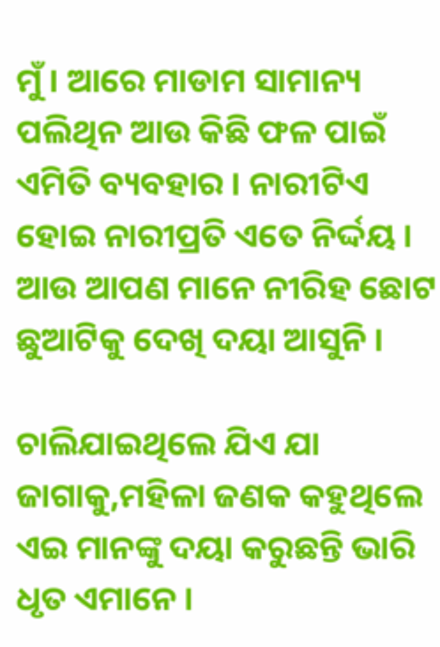ମୁଁ । ଆରେ ମାଡାମ ସାମାନ୍ୟ ପଲିଥିନ ଆଉ କିଛି ଫଳ ପାଇଁ ଏମିତି ବ୍ୟବହାର । ନାରୀଟିଏ ହୋଇ ନାରୀପ୍ରତି ଏତେ ନିର୍ଦ୍ଦୟ । ଆଉ ଆପଣ ମାନେ ନୀରିହ ଛୋଟ ଛୁଆଟିକୁ ଦେଖି ଦୟା ଆସୁନି ।

ଚାଲିଯାଇଥିଲେ ଯିଏ ଯା ଜାଗାକୁ,ମହିଳା ଜଣକ କହୁଥିଲେ ଏଇ ମାନଙ୍କୁ ଦୟା କରୁଛନ୍ତି ଭାରି ଧୃତ ଏମାନେ ।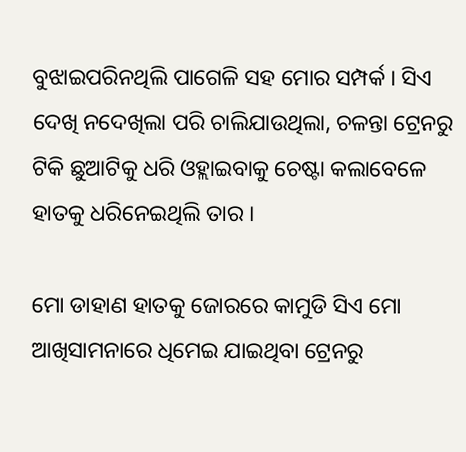ବୁଝାଇପରିନଥିଲି ପାଗେଳି ସହ ମୋର ସମ୍ପର୍କ । ସିଏ ଦେଖି ନଦେଖିଲା ପରି ଚାଲିଯାଉଥିଲା, ଚଳନ୍ତା ଟ୍ରେନରୁ ଟିକି ଛୁଆଟିକୁ ଧରି ଓହ୍ଲାଇବାକୁ ଚେଷ୍ଟା କଲାବେଳେ ହାତକୁ ଧରିନେଇଥିଲି ତାର ।

ମୋ ଡାହାଣ ହାତକୁ ଜୋରରେ କାମୁଡି ସିଏ ମୋ ଆଖିସାମନାରେ ଧିମେଇ ଯାଇଥିବା ଟ୍ରେନରୁ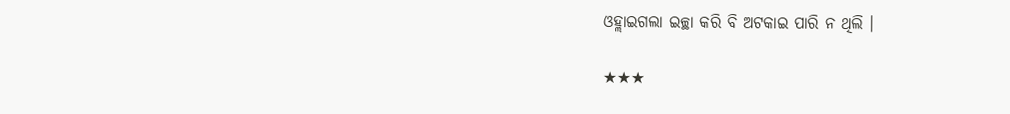ଓହ୍ଲାଇଗଲା ଇଚ୍ଛା କରି ବି ଅଟକାଇ ପାରି ନ ଥିଲି ।

★★★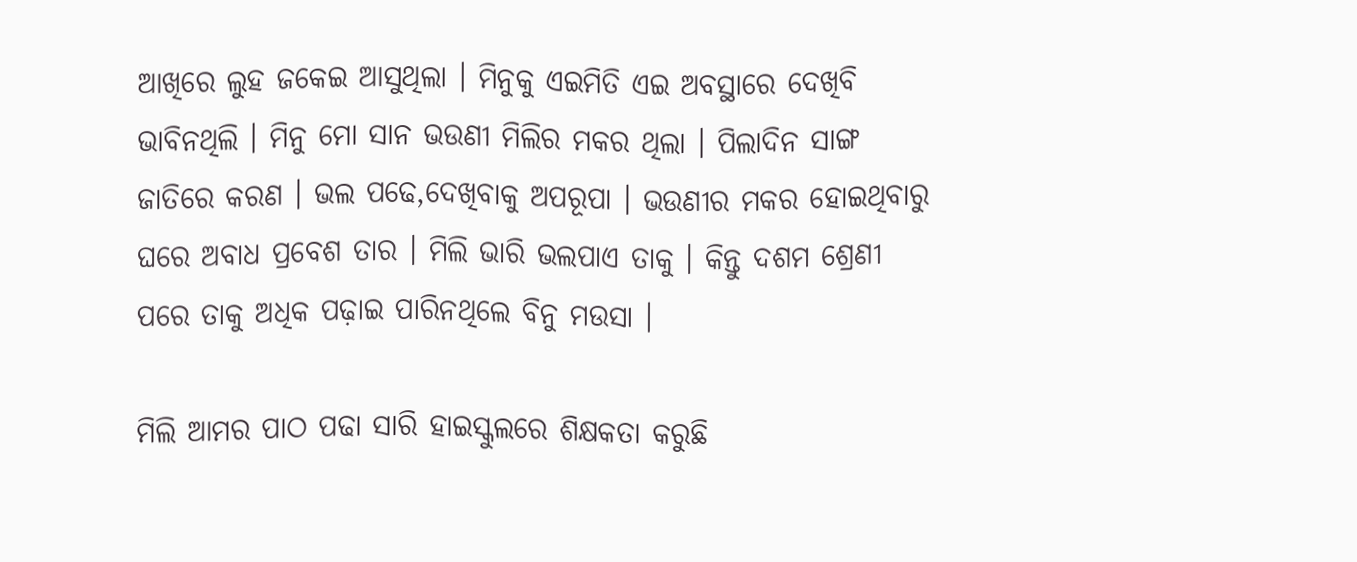ଆଖିରେ ଲୁହ ଜକେଇ ଆସୁଥିଲା । ମିନୁକୁ ଏଇମିତି ଏଇ ଅବସ୍ଥାରେ ଦେଖିବି ଭାବିନଥିଲି । ମିନୁ ମୋ ସାନ ଭଉଣୀ ମିଲିର ମକର ଥିଲା । ପିଲାଦିନ ସାଙ୍ଗ ଜାତିରେ କରଣ । ଭଲ ପଢେ,ଦେଖିବାକୁ ଅପରୂପା । ଭଉଣୀର ମକର ହୋଇଥିବାରୁ ଘରେ ଅବାଧ ପ୍ରବେଶ ତାର । ମିଲି ଭାରି ଭଲପାଏ ତାକୁ । କିନ୍ତୁ ଦଶମ ଶ୍ରେଣୀ ପରେ ତାକୁ ଅଧିକ ପଢ଼ାଇ ପାରିନଥିଲେ ବିନୁ ମଉସା ।

ମିଲି ଆମର ପାଠ ପଢା ସାରି ହାଇସ୍କୁଲରେ ଶିକ୍ଷକତା କରୁଛି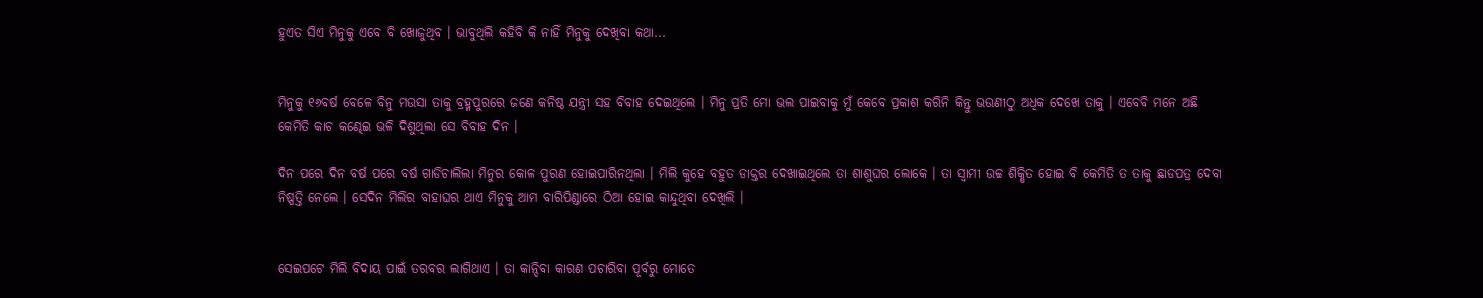ହୁଏତ ସିଏ ମିନୁକୁ ଏବେ ବି ଖୋଜୁଥିବ । ଭାବୁଥିଲି କହିବି କି ନାହିଁ ମିନୁକୁ ଦେଖିବା କଥା...


ମିନୁକୁ ୧୬ବର୍ଷ ବେଳେ ବିନୁ ମଉସା ତାକୁ ବ୍ରହ୍ମପୁରରେ ଜଣେ କନିଷ୍ଠ ଯନ୍ତ୍ରୀ ସହ ବିବାହ ଦେଇଥିଲେ । ମିନୁ ପ୍ରତି ମୋ ଭଲ ପାଇବାକୁ ମୁଁ କେବେ ପ୍ରକାଶ କରିନି କିନ୍ତୁ ଭଉଣୀଠୁ ଅଧିକ ଦେଖେ ତାକୁ । ଏବେବି ମନେ ଅଛି କେମିତି କାଚ କଣ୍ଢେଇ ଭଳି ଦିଶୁଥିଲା ସେ ବିବାହ ଦିନ ।

ଦିନ ପରେ ଦିନ ବର୍ଷ ପରେ ବର୍ଷ ଗାଡିଚାଲିଲା ମିନୁର କୋଳ ପୁରଣ ହୋଇପାରିନଥିଲା । ମିଲି କୁହେ ବହୁତ ଡାକ୍ତର ଦେଖାଇଥିଲେ ତା ଶାଶୁଘର ଲୋକେ । ତା ସ୍ୱାମୀ ଉଚ୍ଚ ଶିକ୍ଷିତ ହୋଇ ବି କେମିତି ତ ତାକୁ ଛାଡପତ୍ର ଦେବା ନିଷ୍ପତ୍ତି ନେଲେ । ସେଦିନ ମିଲିର ବାହାଘର ଥାଏ ମିନୁକୁ ଆମ ବାରିପିଣ୍ଡାରେ ଠିଆ ହୋଇ କାନ୍ଦୁଥିବା ଦେଖିଲି ।


ସେଇପଟେ ମିଲି ବିଦାୟ ପାଇଁ ତରବର ଲାଗିଥାଏ । ତା କାନ୍ଦିବା କାରଣ ପଚାରିବା ପୂର୍ବରୁ ମୋତେ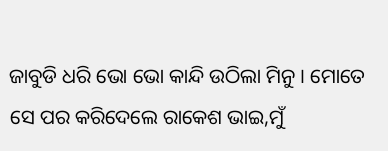ଜାବୁଡି ଧରି ଭୋ ଭୋ କାନ୍ଦି ଉଠିଲା ମିନୁ । ମୋତେ ସେ ପର କରିଦେଲେ ରାକେଶ ଭାଇ,ମୁଁ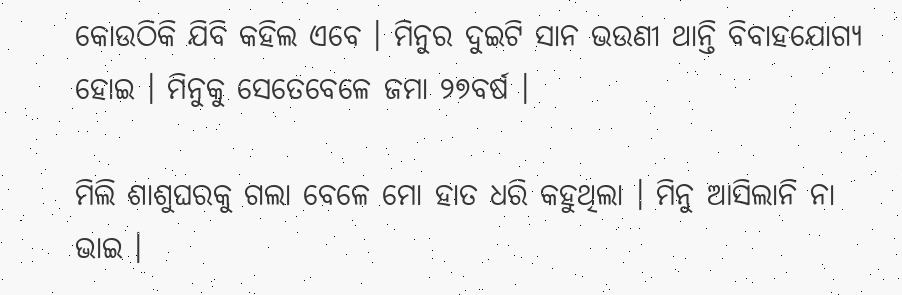କୋଉଠିକି ଯିବି କହିଲ ଏବେ । ମିନୁର ଦୁଇଟି ସାନ ଭଉଣୀ ଥାନ୍ତି ବିବାହଯୋଗ୍ୟ ହୋଇ । ମିନୁକୁ ସେତେବେଳେ ଜମା ୨୭ବର୍ଷ ।

ମିଲି ଶାଶୁଘରକୁ ଗଲା ବେଳେ ମୋ ହାତ ଧରି କହୁଥିଲା । ମିନୁ ଆସିଲାନି ନା ଭାଇ ।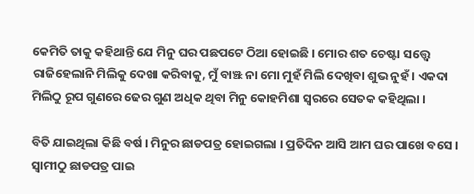କେମିତି ତାକୁ କହିଥାନ୍ତି ଯେ ମିନୁ ଘର ପଛପଟେ ଠିଆ ହୋଇଛି । ମୋର ଶତ ଚେଷ୍ଟା ସତ୍ତ୍ୱେ ରାଜିହେଲାନି ମିଲିକୁ ଦେଖା କରିବାକୁ, ମୁଁ ବାଞ୍ଝ ନା ମୋ ମୁହଁ ମିଲି ଦେଖିବା ଶୁଭ ନୁହଁ । ଏକଦା ମିଲିଠୁ ରୂପ ଗୁଣରେ ଢେର ଗୁଣ ଅଧିକ ଥିବା ମିନୁ କୋହମିଶା ସ୍ୱରରେ ସେତକ କହିଥିଲା ।

ବିତି ଯାଇଥିଲା କିଛି ବର୍ଷ । ମିନୁର ଛାଡପତ୍ର ହୋଇଗଲା । ପ୍ରତିଦିନ ଆସି ଆମ ଘର ପାଖେ ବସେ । ସ୍ୱାମୀଠୁ ଛାଡପତ୍ର ପାଇ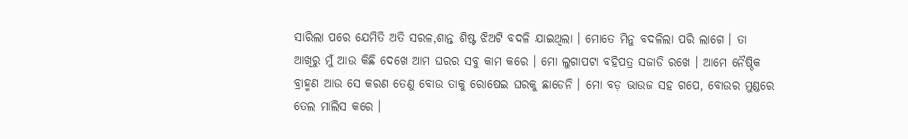ସାରିଲା ପରେ ଯେମିତି ଅତି ସରଳ,ଶାନ୍ତ ଶିଷ୍ଟ ଝିଅଟି ବଦଳି ଯାଇଥିଲା । ମୋତେ ମିନୁ ବଦଳିଲା ପରି ଲାଗେ । ତା ଆଖିରୁ ମୁଁ ଆଉ କିଛି ଦେଖେ ଆମ ଘରର ସବୁ କାମ କରେ । ମୋ ଲୁଗାପଟା ବହିପତ୍ର ସଜାଡି ରଖେ । ଆମେ ନୈଷ୍ଠିକ ବ୍ରାହ୍ମଣ ଆଉ ସେ କରଣ ତେଣୁ ବୋଉ ତାକୁ ରୋଷେଇ ଘରକୁ ଛାଡେନି । ମୋ ବଡ଼ ଭାଉଜ ସହ ଗପେ, ବୋଉର ମୁଣ୍ଡରେ ତେଲ ମାଲିସ କରେ ।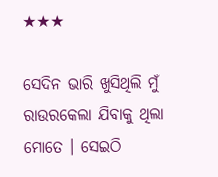★★★

ସେଦିନ ଭାରି ଖୁସିଥିଲି ମୁଁ ରାଉରକେଲା ଯିବାକୁ ଥିଲା ମୋତେ । ସେଇଠି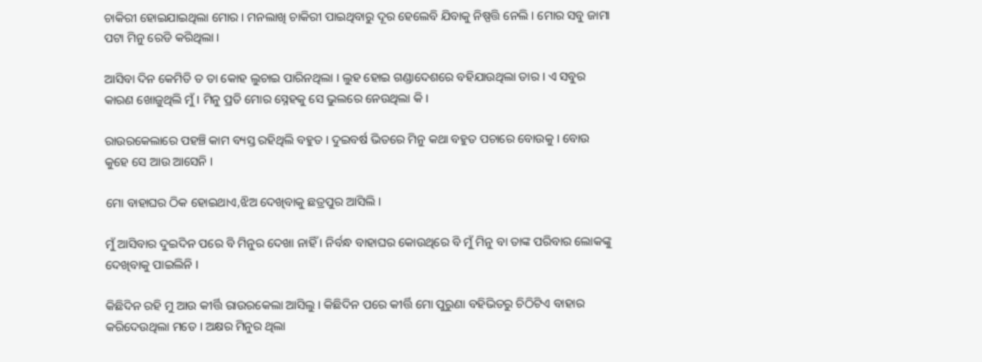ଚାକିରୀ ହୋଇଯାଇଥିଲା ମୋର । ମନଲାଖି ଚାକିରୀ ପାଇଥିବାରୁ ଦୂର ହେଲେବି ଯିବାକୁ ନିଷ୍ପତ୍ତି ନେଲି । ମୋର ସବୁ ଜାମା ପଟା ମିନୁ ରେଡି କରିଥିଲା ।

ଆସିବା ଦିନ କେମିତି ତ ତା କୋହ ଲୁଚାଇ ପାରିନଥିଲା । ଲୁହ ହୋଇ ଗଣ୍ଡାଦେଶରେ ବହିଯାଉଥିଲା ତାର । ଏ ସବୁର କାରଣ ଖୋଜୁଥିଲି ମୁଁ । ମିନୁ ପ୍ରତି ମୋର ସ୍ନେହକୁ ସେ ଭୁଲରେ ନେଉଥିଲା କି ।

ରାଉରକେଲାରେ ପହଞ୍ଚି କାମ ବ୍ୟସ୍ତ ରହିଥିଲି ବହୁତ । ଦୁଇବର୍ଷ ଭିତରେ ମିନୁ କଥା ବହୁତ ପଚାରେ ବୋଉକୁ । ବୋଉ କୁହେ ସେ ଆଉ ଆସେନି ।

ମୋ ବାହାଘର ଠିକ ହୋଇଥାଏ,ଝିଅ ଦେଖିବାକୁ ଛତ୍ରପୁର ଆସିଲି ।

ମୁଁ ଆସିବାର ଦୁଇଦିନ ପରେ ବି ମିନୁର ଦେଖା ନାହିଁ । ନିର୍ବନ୍ଧ ବାହାଘର କୋଉଥିରେ ବି ମୁଁ ମିନୁ ବା ତାଙ୍କ ପରିବାର ଲୋକଙ୍କୁ ଦେଖିବାକୁ ପାଇଲିନି ।

କିଛିଦିନ ରହି ମୁ ଆଉ କୀର୍ତ୍ତି ରାଉରକେଲା ଆସିଲୁ । କିଛିଦିନ ପରେ କୀର୍ତ୍ତି ମୋ ପୁରୁଣା ବହିଭିତରୁ ଚିଠିଟିଏ ବାହାର କରିଦେଉଥିଲା ମତେ । ଅକ୍ଷର ମିନୁର ଥିଲା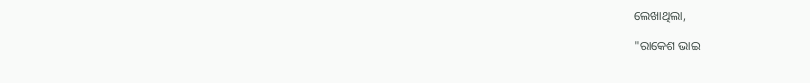ଲେଖାଥିଲା,

"ରାକେଶ ଭାଇ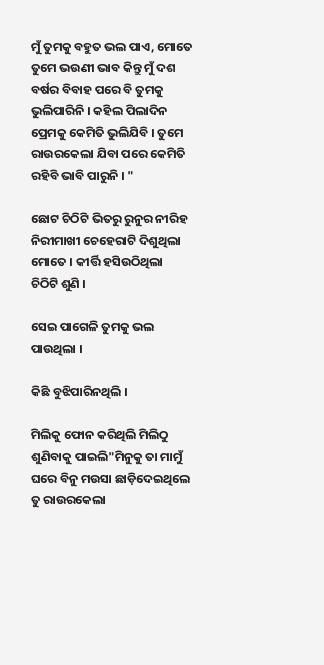ମୁଁ ତୁମକୁ ବହୁତ ଭଲ ପାଏ, ମୋତେ ତୁମେ ଭଉଣୀ ଭାବ କିନ୍ତୁ ମୁଁ ଦଶ ବର୍ଷର ବିବାହ ପରେ ବି ତୁମକୁ ଭୁଲିପାରିନି । କହିଲ ପିଲାଦିନ ପ୍ରେମକୁ କେମିତି ଭୁଲିଯିବି । ତୁମେ ରାଉରକେଲା ଯିବା ପରେ କେମିତି ରହିବି ଭାବି ପାରୁନି । "

ଛୋଟ ଚିଠିଟି ଭିତରୁ ରୁନୁର ନୀରିହ ନିରୀମାଖୀ ଚେହେରାଟି ଦିଶୁଥିଲା ମୋତେ । କୀର୍ତ୍ତି ହସିଉଠିଥିଲା ଚିଠିଟି ଶୁଣି ।

ସେଇ ପାଗେଳି ତୁମକୁ ଭଲ ପାଉଥିଲା ।

କିଛି ବୁଝିପାରିନଥିଲି ।

ମିଲିକୁ ଫୋନ କରିଥିଲି ମିଲିଠୁ ଶୁଣିବାକୁ ପାଇଲି"ମିନୁକୁ ତା ମାମୁଁ ଘରେ ବିନୁ ମଉସା ଛାଡ଼ିଦେଇଥିଲେ ତୁ ରାଉରକେଲା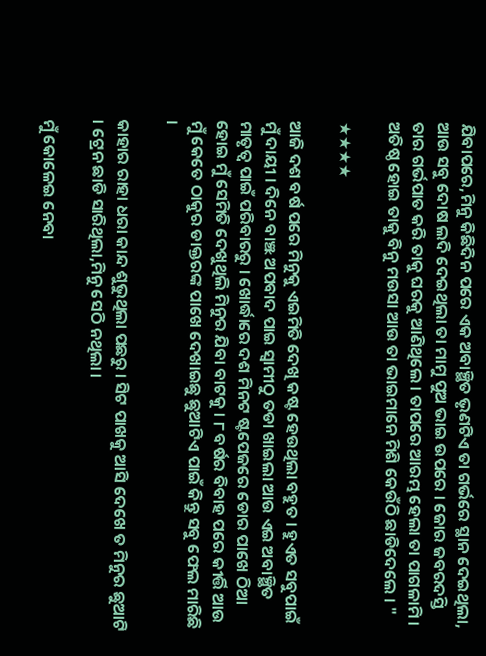ଯିବାପରେ,ମିନୁ କିଛିଦିନ ପରେ ଏକ ଅବାଞ୍ଛିତ ଭୃଣଟିଏ ତା ଗର୍ଭରେ ସ୍ଥାନ ଦେଇଥିଲା, ଆଉ ସବୁ ଦୋଷ ଲଦି ଦେଇଥିଲା ତା ମାମୁ ପୁଅ ଭାଇ ଉପରେ । ଜୋର ଜବରଦସ୍ତି ତାର ଗର୍ଭପାତ କରି ତାକୁ ଘରକୁ ଆଣିଥିଲେ । ତାପରେ ଆରମ୍ଭ ହେଲା ତା ପାଗଳାମି । ଅତିଷ୍ଠ ହୋଇ ତାକୁ ବିନୁ ମଉସା ଆଉ ତା ଭାଇମାନେ ମିଶି କେଉଁଠି ଛାଡିଦେଲେ । "

★★★★

ଆଜି ଦଶ ବର୍ଷ ପରେ ମିନୁକୁ ଏଇମିତି ଦେଖି କଷ୍ଟ ହେଉଥିଲା ବହୁତ । ହୁଏତ ସବୁପାଇଁ ମୁଁ ଦାୟୀ । ଦିନେ ବାଞ୍ଝ ଅପବାଦ ପାଇ ସ୍ୱାମୀଠୁ ତଡା ଖାଇଲା ଆଉ ଏଇ ଅବାଞ୍ଛିତ ମାତୃତ୍ୱ ପାଇଁ ପରିବାରରୁ । ଖୋର୍ଦ୍ଧାରେ ଦଶ ମିନଟ ଷ୍ଟପେଜରେ ଡୋର ପାଖେ ଠିଆ ହୋଇ ମୁଁ ସେମିତି ଦେଖୁଥିଲି ମିନୁର ଯିବା ବାଟକୁ । ୮ ବର୍ଷର ବିବାହ ପରେ କୀର୍ତ୍ତି ଆଉ ମୁଁ କେତେ ଠାକୁର ଡାକ୍ତରଙ୍କ ପାଖେ ଦେଖାଇଛୁ ଛୁଆଟିଏ ପାଇଁ କିନ୍ତୁ ସବୁ ଫେଲ ମାରିଛି ।

କାହାର ରାହା ଧରା କାନ୍ଦ ଶୁଭୁଥିଲା ପଛରୁ । ସିଟ ପାଖକୁ ଆସି ଦେଖେ ତ ମିନୁର ଛୁଆଟି । ଟ୍ରେନ ଛାଡି ସାରିଥିଲା,ମିନୁ ସେଠି ନଥିଲା ।

ମୁଁ କୋଳେଇ ନେବା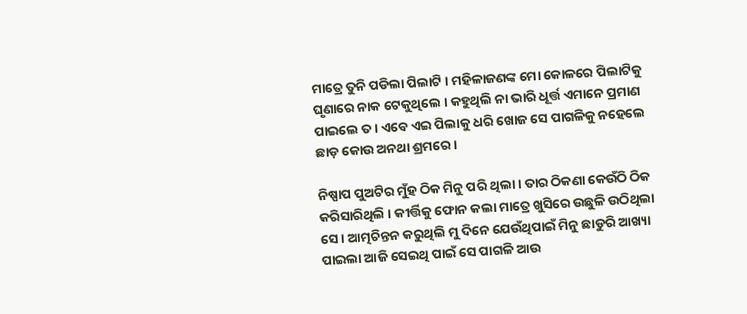ମାତ୍ରେ ତୁନି ପଡିଲା ପିଲାଟି । ମହିଳାଜଣଙ୍କ ମୋ କୋଳରେ ପିଲାଟିକୁ ଘୃଣାରେ ନାକ ଟେକୁଥିଲେ । କହୁଥିଲି ନା ଭାରି ଧୂର୍ତ୍ତ ଏମାନେ ପ୍ରମାଣ ପାଇଲେ ତ । ଏବେ ଏଇ ପିଲାକୁ ଧରି ଖୋଜ ସେ ପାଗଳିକୁ ନହେଲେ ଛାଡ଼ କୋଉ ଅନଥା ଶ୍ରମରେ ।

ନିଷ୍ପାପ ପୁଅଟିର ମୁଁହ ଠିକ ମିନୁ ପରି ଥିଲା । ତାର ଠିକଣା କେଉଁଠି ଠିକ କରିସାରିଥିଲି । କୀର୍ତ୍ତିକୁ ଫୋନ କଲା ମାତ୍ରେ ଖୁସିରେ ଉଛୁଳି ଉଠିଥିଲା ସେ । ଆତ୍ମଚିନ୍ତନ କରୁଥିଲି ମୁ ଦିନେ ଯେଉଁଥିପାଇଁ ମିନୁ ଛାଡୁରି ଆଖ୍ୟା ପାଇଲା ଆଜି ସେଇଥି ପାଇଁ ସେ ପାଗଳି ଆଉ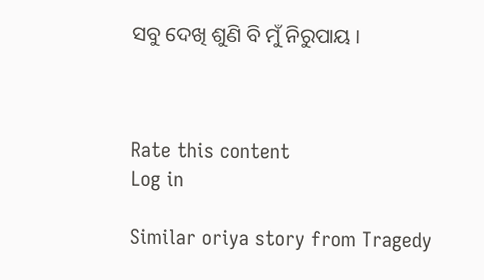ସବୁ ଦେଖି ଶୁଣି ବି ମୁଁ ନିରୁପାୟ ।



Rate this content
Log in

Similar oriya story from Tragedy